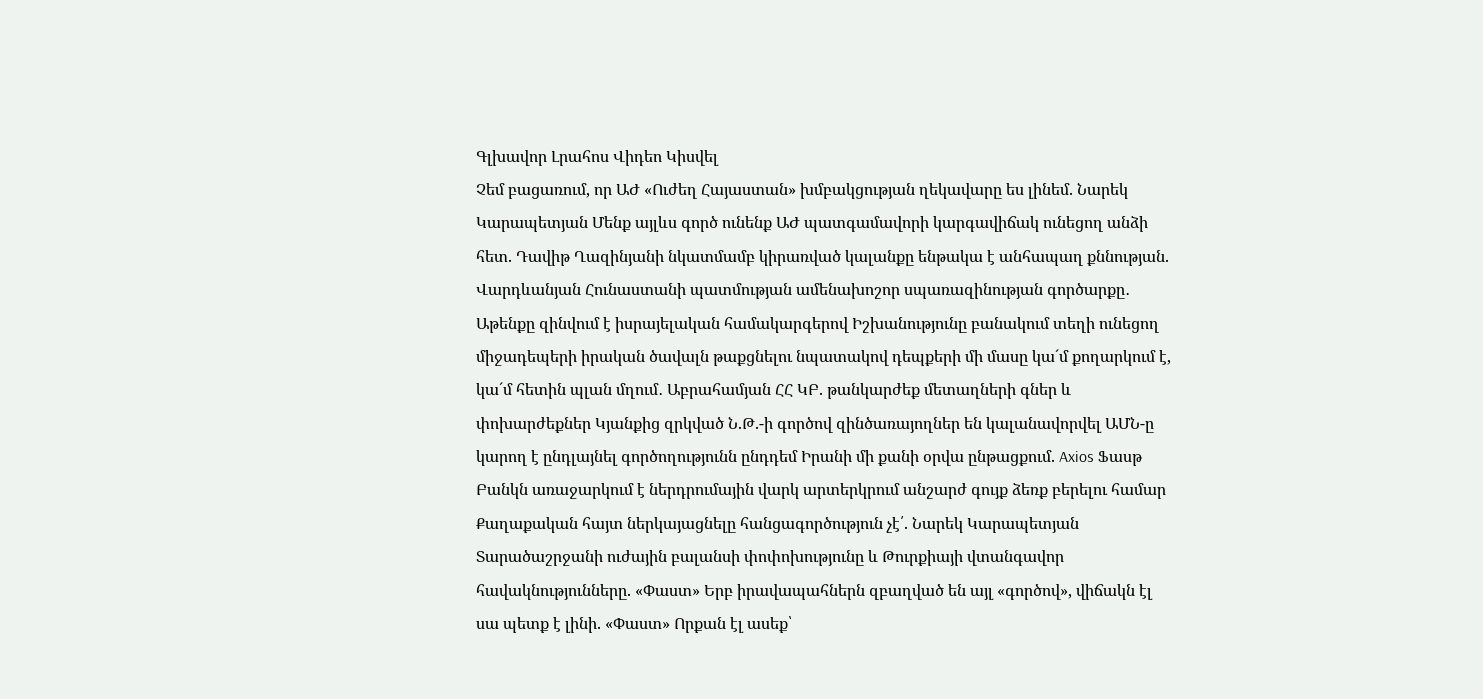Գլխավոր Լրահոս Վիդեո Կիսվել
Չեմ բացառում, որ ԱԺ «Ուժեղ Հայաստան» խմբակցության ղեկավարը ես լինեմ. Նարեկ Կարապետյան Մենք այլևս գործ ունենք ԱԺ պատգամավորի կարգավիճակ ունեցող անձի հետ. Դավիթ Ղազինյանի նկատմամբ կիրառված կալանքը ենթակա է անհապաղ քննության. Վարդևանյան Հունաստանի պատմության ամենախոշոր սպառազինության գործարքը․ Աթենքը զինվում է իսրայելական համակարգերով Իշխանությունը բանակում տեղի ունեցող միջադեպերի իրական ծավալն թաքցնելու նպատակով դեպքերի մի մասը կա´մ քողարկում է, կա´մ հետին պլան մղում․ Աբրահամյան ՀՀ ԿԲ. թանկարժեք մետաղների գներ և փոխարժեքներ Կյանքից զրկված Ն.Թ.-ի գործով զինծառայողներ են կալանավորվել ԱՄՆ-ը կարող է ընդլայնել գործողությունն ընդդեմ Իրանի մի քանի օրվա ընթացքում. Axios Ֆասթ Բանկն առաջարկում է ներդրումային վարկ արտերկրում անշարժ գույք ձեռք բերելու համար Քաղաքական հայտ ներկայացնելը հանցագործություն չէ՛. Նարեկ Կարապետյան Տարածաշրջանի ուժային բալանսի փոփոխությունը և Թուրքիայի վտանգավոր հավակնությունները. «Փաստ» Երբ իրավապահներն զբաղված են այլ «գործով», վիճակն էլ սա պետք է լինի. «Փաստ» Որքան էլ ասեք՝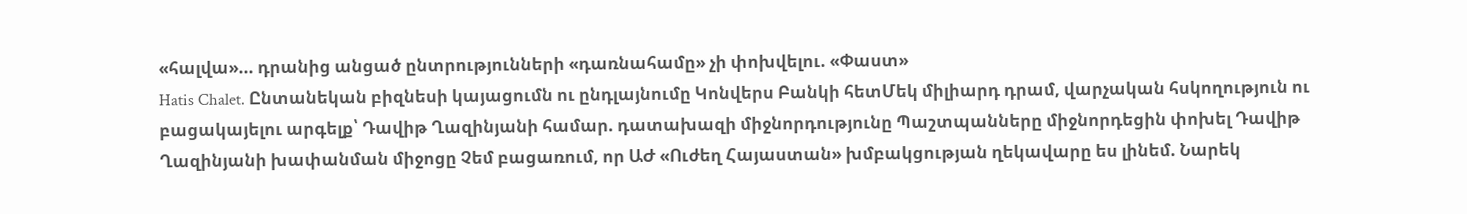«հալվա»... դրանից անցած ընտրությունների «դառնահամը» չի փոխվելու. «Փաստ»
Hatis Chalet. Ընտանեկան բիզնեսի կայացումն ու ընդլայնումը Կոնվերս Բանկի հետՄեկ միլիարդ դրամ, վարչական հսկողություն ու բացակայելու արգելք՝ Դավիթ Ղազինյանի համար. դատախազի միջնորդությունը Պաշտպանները միջնորդեցին փոխել Դավիթ Ղազինյանի խափանման միջոցը Չեմ բացառում, որ ԱԺ «Ուժեղ Հայաստան» խմբակցության ղեկավարը ես լինեմ. Նարեկ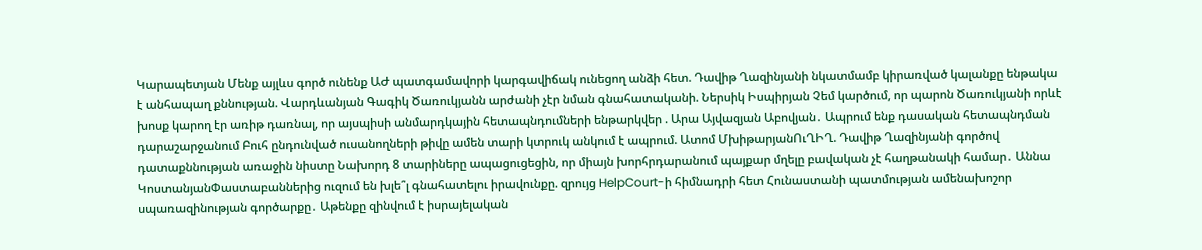Կարապետյան Մենք այլևս գործ ունենք ԱԺ պատգամավորի կարգավիճակ ունեցող անձի հետ. Դավիթ Ղազինյանի նկատմամբ կիրառված կալանքը ենթակա է անհապաղ քննության. Վարդևանյան Գագիկ Ծառուկյանն արժանի չէր նման գնահատականի. Ներսիկ Իսպիրյան Չեմ կարծում, որ պարոն Ծառուկյանի որևէ խոսք կարող էր առիթ դառնալ, որ այսպիսի անմարդկային հետապնդումների ենթարկվեր . Արա Այվազյան Աբովյան․ Ապրում ենք դասական հետապնդման դարաշարջանում Բուհ ընդունված ուսանողների թիվը ամեն տարի կտրուկ անկում է ապրում. Ատոմ ՄխիթարյանՈւՂԻՂ. Դավիթ Ղազինյանի գործով դատաքննության առաջին նիստը Նախորդ 8 տարիները ապացուցեցին, որ միայն խորհրդարանում պայքար մղելը բավական չէ հաղթանակի համար․ Աննա ԿոստանյանՓաստաբաններից ուզում են խլե՞լ գնահատելու իրավունքը. զրույց HelpCourt-ի հիմնադրի հետ Հունաստանի պատմության ամենախոշոր սպառազինության գործարքը․ Աթենքը զինվում է իսրայելական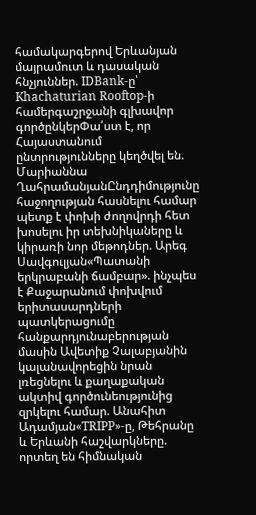համակարգերով Երևանյան մայրամուտ և դասական հնչյուններ. IDBank-ը՝ Khachaturian Rooftop-ի համերգաշրջանի գլխավոր գործընկերՓա՛ստ է, որ Հայաստանում ընտրությունները կեղծվել են. Մարիաննա ՂահրամանյանԸնդդիմությունը հաջողության հասնելու համար պետք է փոխի ժողովրդի հետ խոսելու իր տեխնիկաները և կիրառի նոր մեթոդներ. Արեգ Սավգուլյան«Պատանի երկրաբանի ճամբար». ինչպես է Քաջարանում փոխվում երիտասարդների պատկերացումը հանքարդյունաբերության մասին Ավետիք Չալաբյանին կալանավորեցին նրան լռեցնելու և քաղաքական ակտիվ գործունեությունից զրկելու համար. Անահիտ Ադամյան«TRIPP»-ը, Թեհրանը և Երևանի հաշվարկները. որտեղ են հիմնական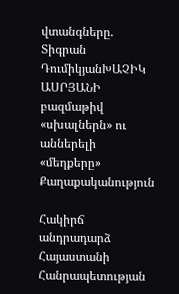վտանգները. Տիգրան ԴումիկյանԽԱՉԻԿ ԱՍՐՅԱՆԻ բազմաթիվ «սխալներն» ու աններելի «մեղքերը»
Քաղաքականություն

Հակիրճ անդրադարձ Հայաստանի Հանրապետության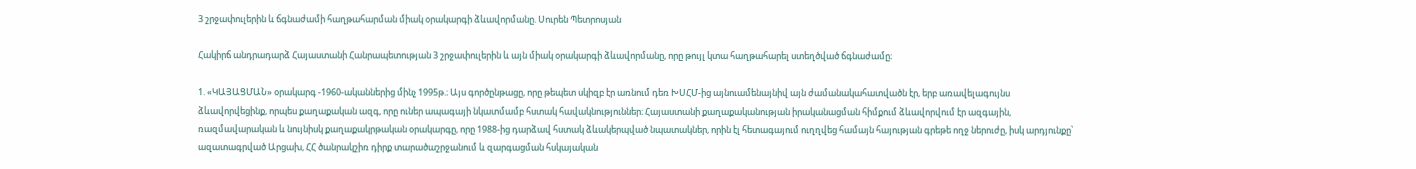3 շրջափուլերին և ճգնաժամի հաղթահարման միակ օրակարգի ձևավորմանը. Սուրեն Պետրոսյան

Հակիրճ անդրադարձ Հայաստանի Հանրապետության 3 շրջափուլերին և այն միակ օրակարգի ձևավորմանը, որը թույլ կտա հաղթահարել ստեղծված ճգնաժամը։

1. «ԿԱՅԱՑՄԱՆ» օրակարգ -1960-ականներից մինչ 1995թ.։ Այս գործընթացը, որը թեպետ սկիզբ էր առնում դեռ ԽՍՀՄ-ից այնուամենայնիվ այն ժամանակահատվածն էր, երբ առավելագույնս ձևավորվեցինք, որպես քաղաքական ազգ, որը ուներ ապագայի նկատմամբ հստակ հավակնություններ։ Հայաստանի քաղաքականության իրականացման հիմքում ձևավորվում էր ազգային, ռազմավարական և նույնիսկ քաղաքակրթական օրակարգը, որը 1988-ից դարձավ հստակ ձևակերպված նպատակներ, որին էլ հետագայում ուղղվեց համայն հայության գրեթե ողջ ներուժը, իսկ արդյունքը՝ ազատագրված Արցախ, ՀՀ ծանրակշիռ դիրք տարածաշրջանում և զարգացման հսկայական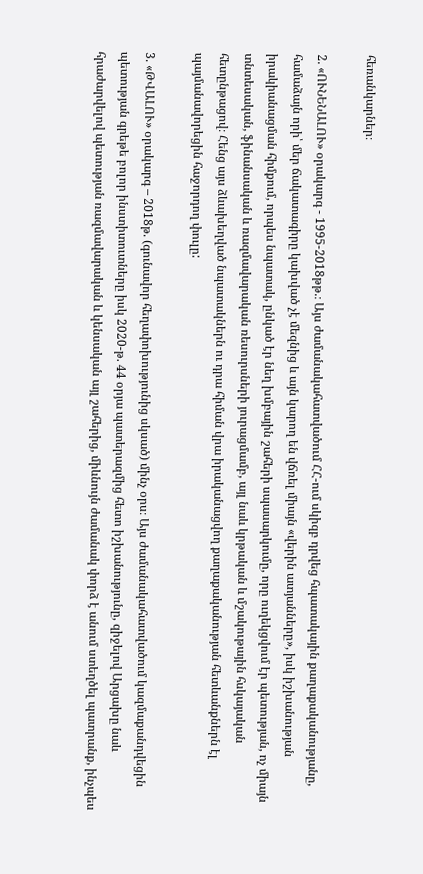հեռանկարներ։

2. «ՈՒՆԵՆԱԼՈՒ» օրակարգ - 1995-2018թթ.։ Այս ժամանակահատվածում ՀՀ-ում սկիզբ դրվեց հպատակային քաղաքականությանը, համաձայն որի՝ մեր ճակատագիրը կախված չէ մեզնից և այն կարող են վճռել միայն «վերին ատյանները», իսկ իշխանության իրակիանացման հիմքում, որպես նպատակ, ընկած էր նեղ խմբային շահերի սպասարկումը, որը ուղեկցվում էր պետության, ոչ միայն տնտեսական, ֆինանսական և ռազմավարական ռեսուրսների յուրացմամբ, այլ նաև կրթական և մշակութային հսկայական հետընթացով։ Հենց այս ձևախեղված նպատակներն ու դրա հիման վրա իրականացվող քաղաքականության հետևանքներն էլ պայմանավորեցին հաջորդող փուլը:

3. «ԹՎԱԼՈՒ» օրակարգ – 2018թ. (գունավոր հեղափոխությունից սկսած) մինչ օրս։ Այս ժամանակահատվածում կազմաքանդվեցին պետության գրեթե բոլոր ինստիտուտները իսկ 2020-թ. 44 օրյա պատերազմից հետո իշխանությունը, զիջելով Արցախը նաև հրաժարվելով պետության ռազմավարական և կենսական այլ շահերից, միևնույն ժամանակ փորձ է անում ստեղծել պատրանք, ինչպես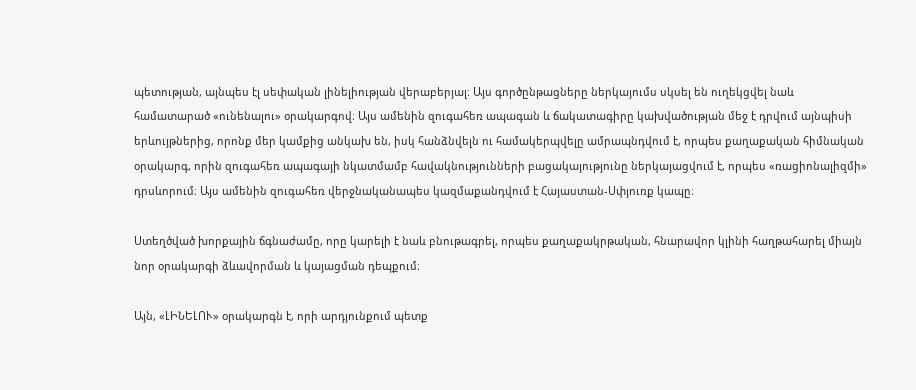պետության, այնպես էլ սեփական լինելիության վերաբերյալ։ Այս գործընթացները ներկայումս սկսել են ուղեկցվել նաև համատարած «ունենալու» օրակարգով։ Այս ամենին զուգահեռ ապագան և ճակատագիրը կախվածության մեջ է դրվում այնպիսի երևույթներից, որոնք մեր կամքից անկախ են, իսկ հանձնվելն ու համակերպվելը ամրապնդվում է, որպես քաղաքական հիմնական օրակարգ, որին զուգահեռ ապագայի նկատմամբ հավակնությունների բացակայությունը ներկայացվում է, որպես «ռացիոնալիզմի» դրսևորում։ Այս ամենին զուգահեռ վերջնականապես կազմաքանդվում է Հայաստան-Սփյուռք կապը։

Ստեղծված խորքային ճգնաժամը, որը կարելի է նաև բնութագրել, որպես քաղաքակրթական, հնարավոր կլինի հաղթահարել միայն նոր օրակարգի ձևավորման և կայացման դեպքում։

Այն, «ԼԻՆԵԼՈՒ» օրակարգն է, որի արդյունքում պետք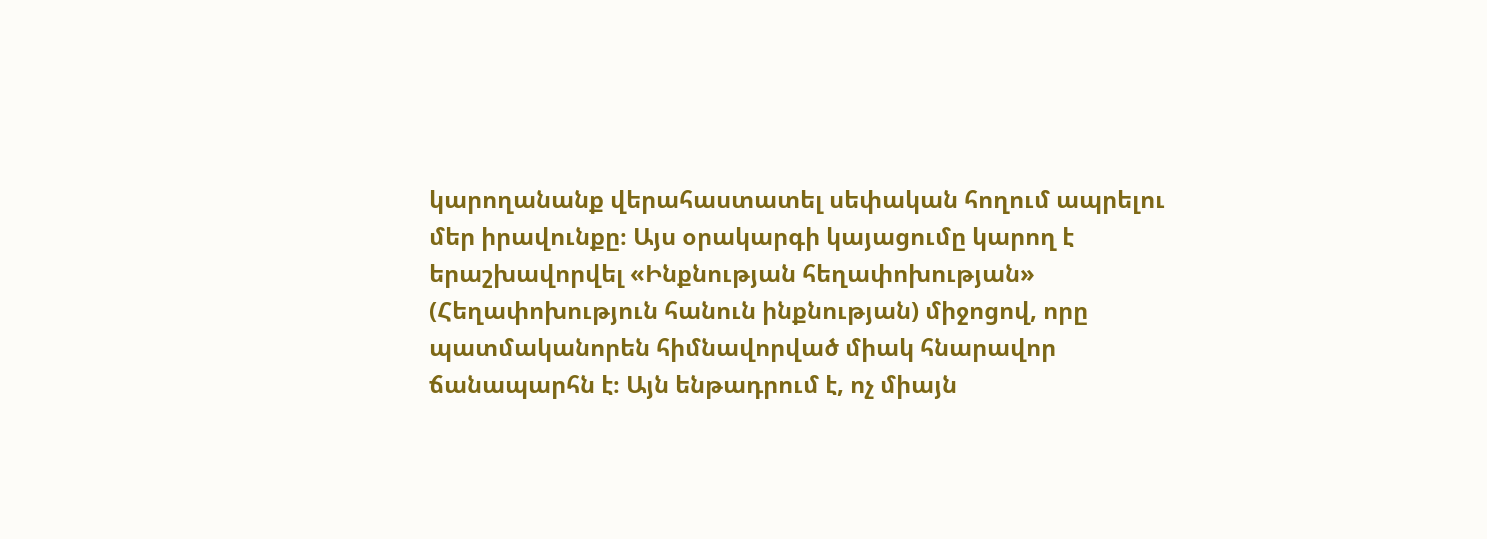կարողանանք վերահաստատել սեփական հողում ապրելու մեր իրավունքը։ Այս օրակարգի կայացումը կարող է երաշխավորվել «Ինքնության հեղափոխության» (Հեղափոխություն հանուն ինքնության) միջոցով, որը պատմականորեն հիմնավորված միակ հնարավոր ճանապարհն է։ Այն ենթադրում է, ոչ միայն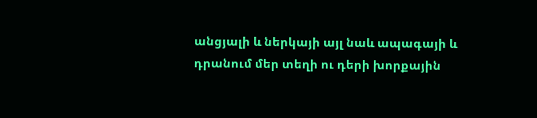անցյալի և ներկայի այլ նաև ապագայի և դրանում մեր տեղի ու դերի խորքային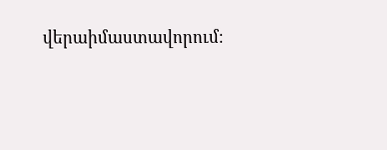վերաիմաստավորում։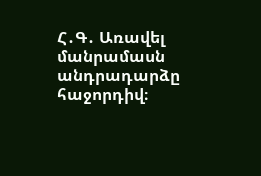Հ․Գ․ Առավել մանրամասն անդրադարձը հաջորդիվ։